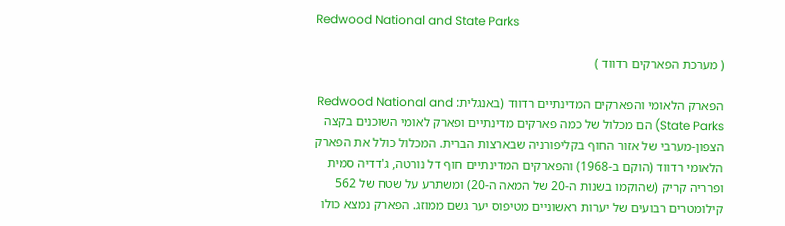Redwood National and State Parks

( מערכת הפארקים רדווד )

הפארק הלאומי והפארקים המדינתיים רדווד (באנגלית: Redwood National and State Parks) הם מכלול של כמה פארקים מדינתיים ופארק לאומי השוכנים בקצה הצפון-מערבי של אזור החוף בקליפורניה שבארצות הברית. המכלול כולל את הפארק הלאומי רדווד (הוקם ב-1968) והפארקים המדינתיים חוף דל נורטה, ג'דדיה סמית ופרריה קריק (שהוקמו בשנות ה-20 של המאה ה-20) ומשתרע על שטח של 562 קילומטרים רבועים של יערות ראשוניים מטיפוס יער גשם ממוזג. הפארק נמצא כולו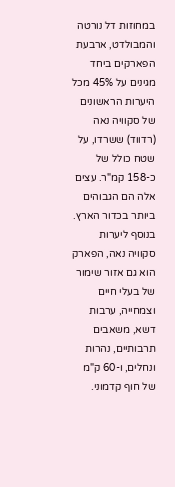במחוזות דל נורטה והמבולדט, ארבעת הפארקים ביחד מגינים על 45% מכל היערות הראשונים של סקוויה נאה (רדווד) ששרדו, על שטח כולל של כ-158 קמ"ר. עצים אלה הם הגבוהים ביותר בכדור הארץ. בנוסף ליערות סקוויה נאה, הפארק הוא גם אזור שימור של בעלי חיים וצמחייה, ערבות דשא, משאבים תרבותיים, נהרות ונחלים, ו-60 ק"מ של חוף קדמוני.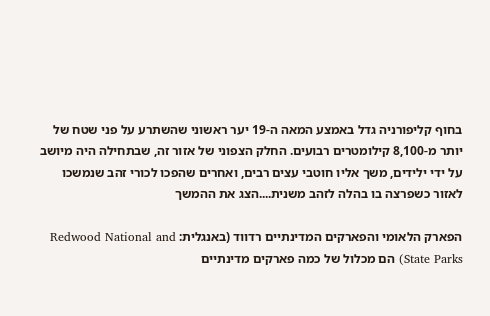בחוף קליפורניה גדל באמצע המאה ה-19 יער ראשוני שהשתרע על פני שטח של יותר מ-8,100 קילומטרים רבועים. החלק הצפוני של אזור זה, שבתחילה היה מיושב על ידי ילידים, משך אליו חוטבי עצים רבים, ואחרים שהפכו לכורי זהב שנמשכו לאזור כשפרצה בו בהלה לזהב משנית....הצג את ההמשך

הפארק הלאומי והפארקים המדינתיים רדווד (באנגלית: Redwood National and State Parks) הם מכלול של כמה פארקים מדינתיים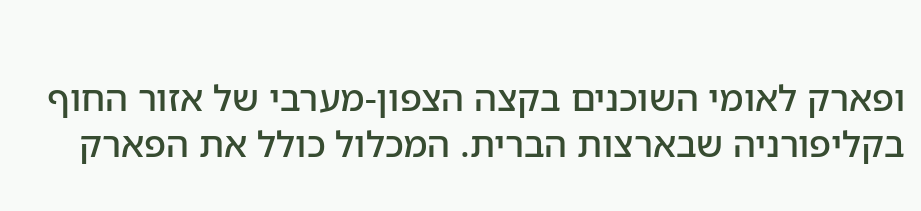ופארק לאומי השוכנים בקצה הצפון-מערבי של אזור החוף בקליפורניה שבארצות הברית. המכלול כולל את הפארק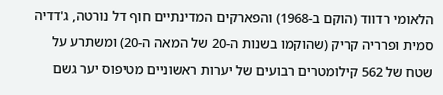הלאומי רדווד (הוקם ב-1968) והפארקים המדינתיים חוף דל נורטה, ג'דדיה סמית ופרריה קריק (שהוקמו בשנות ה-20 של המאה ה-20) ומשתרע על שטח של 562 קילומטרים רבועים של יערות ראשוניים מטיפוס יער גשם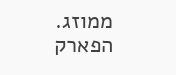ממוזג. הפארק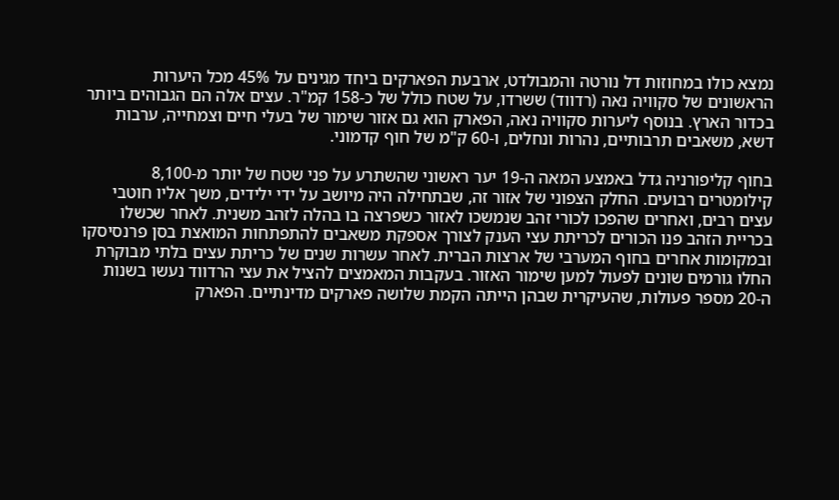נמצא כולו במחוזות דל נורטה והמבולדט, ארבעת הפארקים ביחד מגינים על 45% מכל היערות הראשונים של סקוויה נאה (רדווד) ששרדו, על שטח כולל של כ-158 קמ"ר. עצים אלה הם הגבוהים ביותר בכדור הארץ. בנוסף ליערות סקוויה נאה, הפארק הוא גם אזור שימור של בעלי חיים וצמחייה, ערבות דשא, משאבים תרבותיים, נהרות ונחלים, ו-60 ק"מ של חוף קדמוני.

בחוף קליפורניה גדל באמצע המאה ה-19 יער ראשוני שהשתרע על פני שטח של יותר מ-8,100 קילומטרים רבועים. החלק הצפוני של אזור זה, שבתחילה היה מיושב על ידי ילידים, משך אליו חוטבי עצים רבים, ואחרים שהפכו לכורי זהב שנמשכו לאזור כשפרצה בו בהלה לזהב משנית. לאחר שכשלו בכריית הזהב פנו הכורים לכריתת עצי הענק לצורך אספקת משאבים להתפתחות המואצת בסן פרנסיסקו ובמקומות אחרים בחוף המערבי של ארצות הברית. לאחר עשרות שנים של כריתת עצים בלתי מבוקרת החלו גורמים שונים לפעול למען שימור האזור. בעקבות המאמצים להציל את עצי הרדווד נעשו בשנות ה-20 מספר פעולות, שהעיקרית שבהן הייתה הקמת שלושה פארקים מדינתיים. הפארק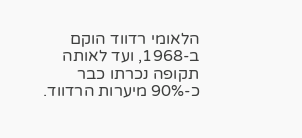הלאומי רדווד הוקם ב-1968, ועד לאותה תקופה נכרתו כבר כ-90% מיערות הרדווד.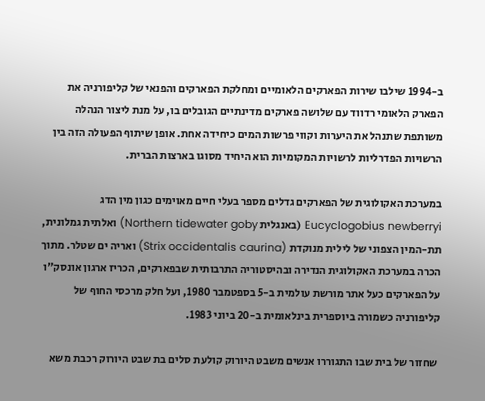ב-1994 שילבו שירות הפארקים הלאומיים ומחלקת הפארקים והפנאי של קליפורניה את הפארק הלאומי רדווד עם שלושה פארקים מדינתיים הגובלים בו, על מנת ליצור הנהלה משותפת שתנהל את היערות וקווי פרשות המים כיחידה אחת. אופן שיתוף הפעולה הזה בין הרשויות הפדרליות לרשויות המקומיות הוא היחיד מסוגו בארצות הברית.

במערכת האקולוגית של הפארקים גדלים מספר בעלי חיים מאוימים כגון מין הדג Eucyclogobius newberryi (באנגלית Northern tidewater goby) ואלתית גמלונית, תת-המין הצפוני של לילית מנוקדת (Strix occidentalis caurina) ואריה ים שטלר. מתוך הכרה במערכת האקולוגית הנדירה ובהיסטוריה התרבותית שבפארקים, הכריז ארגון אונסק"ו על הפארקים כעל אתר מורשת עולמית ב-5 בספטמבר 1980, ועל חלק מרכסי החוף של קליפורניה כשמורה ביוספרית בינלאומית ב-20 ביוני 1983.

 שחזור של בית שבו התגוררו אנשים משבט היורוק קולעת סלים בת שבט היורוק רכבת משא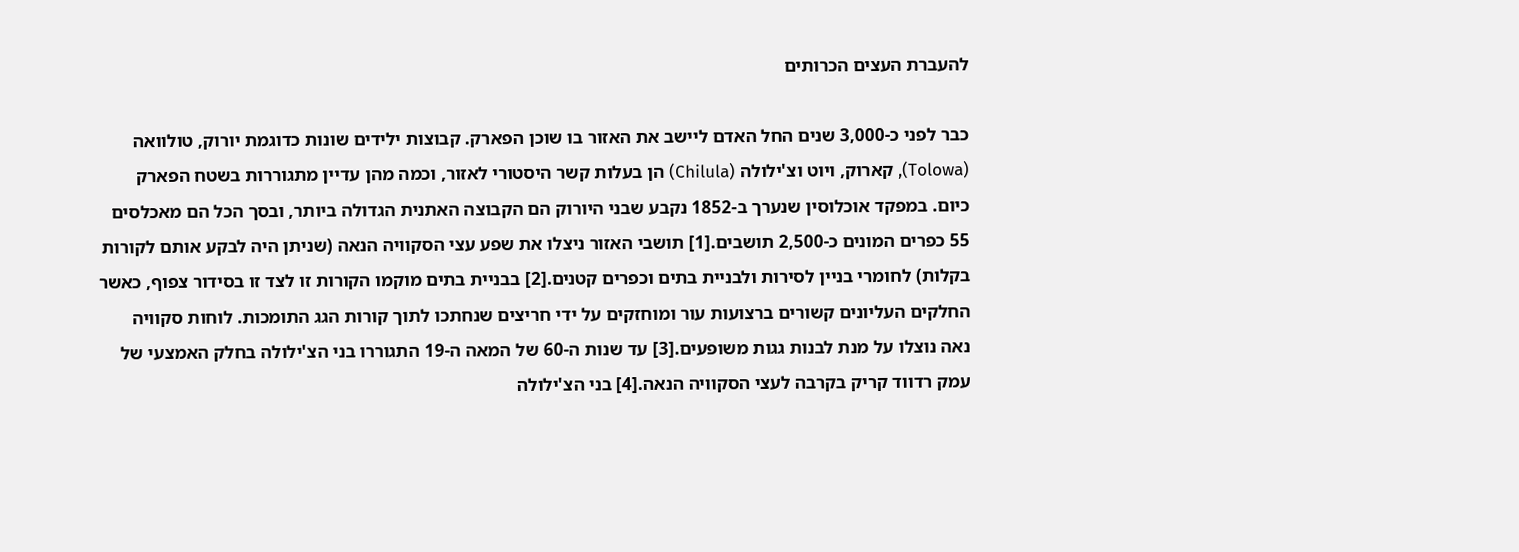להעברת העצים הכרותים

כבר לפני כ-3,000 שנים החל האדם ליישב את האזור בו שוכן הפארק. קבוצות ילידים שונות כדוגמת יורוק, טולוואה (Tolowa), קארוק, ויוט וצ'ילולה (Chilula) הן בעלות קשר היסטורי לאזור, וכמה מהן עדיין מתגוררות בשטח הפארק כיום. במפקד אוכלוסין שנערך ב-1852 נקבע שבני היורוק הם הקבוצה האתנית הגדולה ביותר, ובסך הכל הם מאכלסים 55 כפרים המונים כ-2,500 תושבים.[1] תושבי האזור ניצלו את שפע עצי הסקוויה הנאה (שניתן היה לבקע אותם לקורות בקלות) לחומרי בניין לסירות ולבניית בתים וכפרים קטנים.[2] בבניית בתים מוקמו הקורות זו לצד זו בסידור צפוף, כאשר החלקים העליונים קשורים ברצועות עור ומוחזקים על ידי חריצים שנחתכו לתוך קורות הגג התומכות. לוחות סקוויה נאה נוצלו על מנת לבנות גגות משופעים.[3] עד שנות ה-60 של המאה ה-19 התגוררו בני הצ'ילולה בחלק האמצעי של עמק רדווד קריק בקרבה לעצי הסקוויה הנאה.[4] בני הצ'ילולה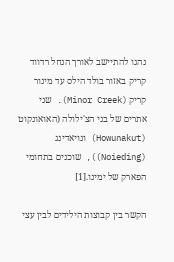נהגו להתיישב לאורך הנחל רדווד קריק באזור בולד הילס עד מינור קריק (Minor Creek). שני אתרים של בני הצ'ילולה (האואונקוט (Howunakut) ונויאדינג (Noieding)), שוכנים בתחומי הפארק של ימינו.[1]

הקשר בין קבוצות הילידים לבין עצי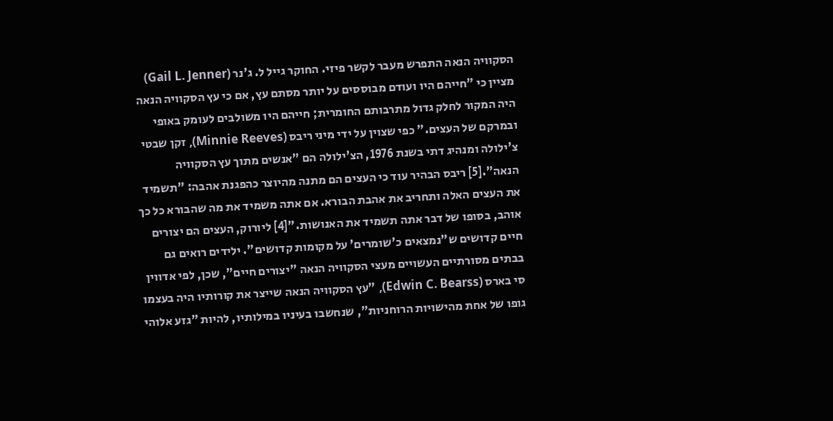הסקוויה הנאה התפרש מעבר לקשר פיזי. החוקר גייל ל. ג'נר (Gail L. Jenner) מציין כי "חייהם היו ועודם מבוססים על יותר מסתם עץ, אם כי עץ הסקוויה הנאה היה המקור לחלק גדול מתרבותם החומרית; חייהם היו משולבים לעומק באופי ובמרקם של העצים." כפי שצוין על ידי מיני ריבס (Minnie Reeves), זקן שבטי צ'ילולה ומנהיג דתי בשנת 1976, הצ'ילולה הם "אנשים מתוך עץ הסקוויה הנאה".[5] ריבס הבהיר עוד כי העצים הם מתנה מהיוצר כהפגנת אהבה: "תשמיד את העצים האלה ותחריב את אהבת הבורא. אם אתה משמיד את מה שהבורא כל כך אוהב, בסופו של דבר אתה תשמיד את האנושות."[4] ליורוק, העצים הם יצורים חיים קדושים ש"נמצאים כ'שומרים' על מקומות קדושים". ילידים רואים גם בבתים מסורתיים העשויים מעצי הסקוויה הנאה "יצורים חיים", שכן, לפי אדווין סי בארס (Edwin C. Bearss), "עץ הסקוויה הנאה שייצר את קורותיו היה בעצמו גופו של אחת מהישויות הרוחניות", שנחשבו בעיניו במילותיו, להיות "גזע אלוהי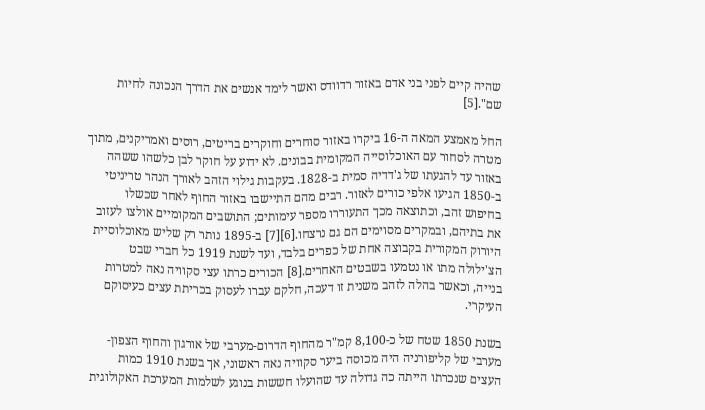שהיה קיים לפני בני אדם באזור רדוודס ואשר לימד אנשים את הדרך הנכונה לחיות שם".[5]

החל מאמצע המאה ה-16 ביקרו באזור סוחרים וחוקרים בריטים, רוסים ואמריקנים, מתוך מטרה לסחור עם האוכלוסייה המקומית בבונים. לא ידוע על חוקר לבן כלשהו ששהה באזור עד להגעתו של ג'דדיה סמית ב-1828. בעקבות גילוי הזהב לאורך הנהר טריניטי ב-1850 הגיעו אלפי כורים לאזור. רבים מהם התיישבו באזור החוף לאחר שכשלו בחיפוש זהב, וכתוצאה מכך התעוררו מספר עימותים; התושבים המקומיים אולצו לעזוב את בתיהם, ובמקרים מסוימים הם גם נרצחו.[6][7] ב-1895 נותר רק שליש מאוכלוסיית היורוק המקורית בקבוצה אחת של כפרים בלבד, ועד לשנת 1919 כל חברי שבט הצ'ילולה מתו או נטמעו בשבטים האחרים.[8] הכורים כרתו עצי סקוויה נאה למטרות בנייה, וכאשר בהלה לזהב משנית זו דעכה, חלקם עברו לעסוק בכריתת עצים כעיסוקם העיקרי.

בשנת 1850 שטח של כ-8,100 קמ"ר מהחוף הדרום-מערבי של אורגון והחוף הצפון-מערבי של קליפורניה היה מכוסה ביער סקוויה נאה ראשוני, אך בשנת 1910 כמות העצים שנכרתו הייתה כה גדולה עד שהועלו חששות בנוגע לשלמות המערכת האקולוגית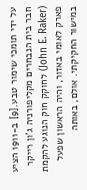על ידי תומכי שימור טבע.[9] ב-1911 הציע חבר בית הנבחרים מקליפורניה ג'ון רייקר (John E. Raker) לחוקק חוק הנוגע להקמת פארק לאומי באזור, והיה הראשון שפעל במישור החקיקתי. אולם, באותה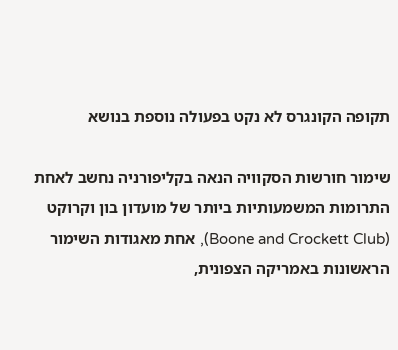תקופה הקונגרס לא נקט בפעולה נוספת בנושא

שימור חורשות הסקוויה הנאה בקליפורניה נחשב לאחת התרומות המשמעותיות ביותר של מועדון בון וקרוקט (Boone and Crockett Club), אחת מאגודות השימור הראשונות באמריקה הצפונית,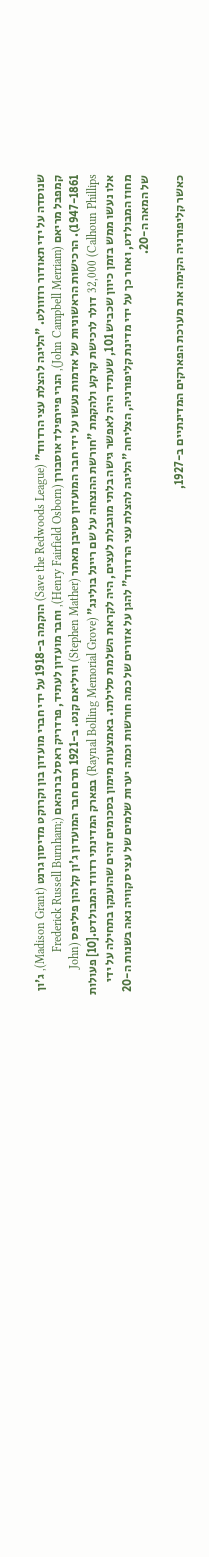שנוסדה על ידי תאודור רוזוולט. "הליגה להצלת עצי הרדווד" (Save the Redwoods League) הוקמה ב-1918 על ידי חברי מועדון בון וקרוקט מדיסון גרנט (Madison Grant), ג'ון קמפבל מריאם (John Campbell Merriam), הנרי פיירפילד אוסבורן (Henry Fairfield Osborn), וחבר מועדון לעתיד, פרדריק ראסל ברנהאם (Frederick Russell Burnham; 1947-1861). הרכישות הראשוניות של אדמות נעשו על ידי חבר המועדון סטיבן מאתר (Stephen Mather) וויליאם קנט. ב-1921 תרם חבר המועדון ג'ון קלהון פיליפס (John Calhoun Phillips) 32,000 דולר לרכישת קרקע ולהקמת "חורשת ההנצחה על שם ריינל בולינג" (Raynal Bolling Memorial Grove) בפארק המדינתי רדווד המבולדט.[10] פעולות אלו נעשו ממש בזמן כיוון שכביש 101, שעתיד היה לאפשר גישה בלתי מוגבלת לעצים, היה לקראת השלמת סלילתו. באמצעות מימון בסכומים זהים שהוענקו בתחילה על ידי מחוז המבולדט, ואחר כך על ידי מדינת קליפורניה, הצליחה "הליגה להצלת עצי הרדווד" להגן על אזורים של כמה חורשות וכמה יערות שלמים של עצי סקוויה נאה בשנות ה-20 של המאה ה-20.

כאשר קליפורניה הקימה את מערכת הפארקים המדינתיים ב-1927,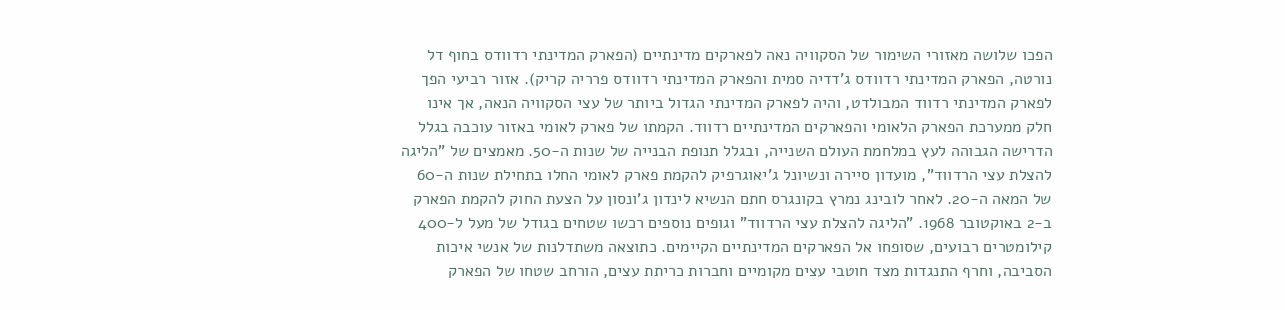הפכו שלושה מאזורי השימור של הסקוויה נאה לפארקים מדינתיים (הפארק המדינתי רדוודס בחוף דל נורטה, הפארק המדינתי רדוודס ג'דדיה סמית והפארק המדינתי רדוודס פרריה קריק). אזור רביעי הפך לפארק המדינתי רדווד המבולדט, והיה לפארק המדינתי הגדול ביותר של עצי הסקוויה הנאה, אך אינו חלק ממערכת הפארק הלאומי והפארקים המדינתיים רדווד. הקמתו של פארק לאומי באזור עוכבה בגלל הדרישה הגבוהה לעץ במלחמת העולם השנייה, ובגלל תנופת הבנייה של שנות ה-50. מאמצים של "הליגה להצלת עצי הרדווד", מועדון סיירה ונשיונל ג'יאוגרפיק להקמת פארק לאומי החלו בתחילת שנות ה-60 של המאה ה-20. לאחר לובינג נמרץ בקונגרס חתם הנשיא לינדון ג'ונסון על הצעת החוק להקמת הפארק ב-2 באוקטובר 1968. "הליגה להצלת עצי הרדווד" וגופים נוספים רכשו שטחים בגודל של מעל ל-400 קילומטרים רבועים, שסופחו אל הפארקים המדינתיים הקיימים. כתוצאה משתדלנות של אנשי איכות הסביבה, וחרף התנגדות מצד חוטבי עצים מקומיים וחברות כריתת עצים, הורחב שטחו של הפארק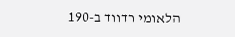הלאומי רדווד ב-190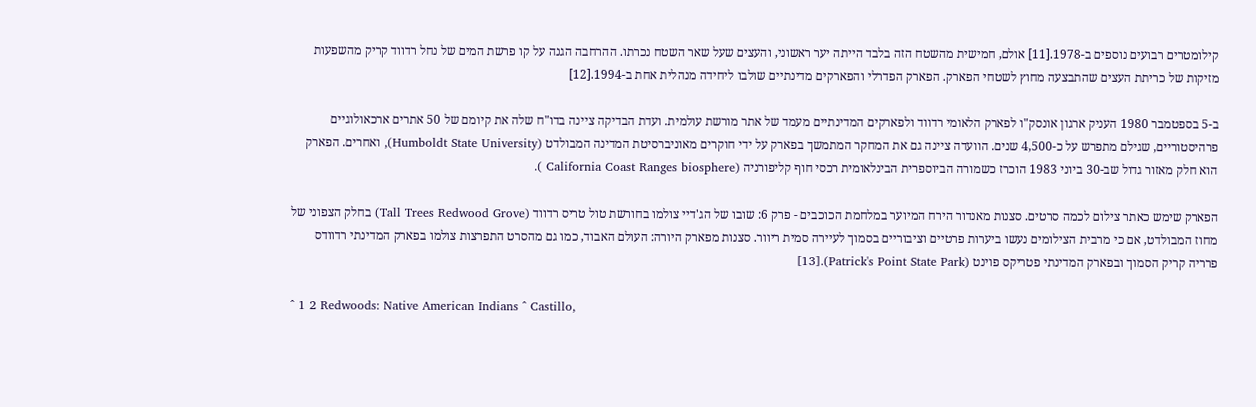קילומטרים רבועים נוספים ב-1978.[11] אולם, חמישית מהשטח הזה בלבד הייתה יער ראשוני, והעצים שעל שאר השטח נכרתו. ההרחבה הגנה על קו פרשת המים של נחל רדווד קריק מהשפעות מזיקות של כריתת העצים שהתבצעה מחוץ לשטחי הפארק. הפארק הפדרלי והפארקים מדינתיים שולבו ליחידה מנהלית אחת ב-1994.[12]

ב-5 בספטמבר 1980 העניק ארגון אונסק"ו לפארק הלאומי רדווד ולפארקים המדינתיים מעמד של אתר מורשת עולמית. ועדת הבדיקה ציינה בדו"ח שלה את קיומם של 50 אתרים ארכאולוגיים פרהיסטוריים, שגילם מתפרש על כ-4,500 שנים. הוועדה ציינה גם את המחקר המתמשך בפארק על ידי חוקרים מאוניברסיטת המדינה המבולדט (Humboldt State University), ואחרים. הפארק הוא חלק מאזור גדול שב-30 ביוני 1983 הוכרז כשמורה הביוספרית הבינלאומית רכסי חוף קליפורניה (California Coast Ranges biosphere ).

הפארק שימש כאתר צילום לכמה סרטים. סצנות מאנדור הירח המיוער במלחמת הכוכבים - פרק 6: שובו של הג'דיי צולמו בחורשת טול טריס רדווד (Tall Trees Redwood Grove) בחלק הצפוני של מחוז המבולדט, אם כי מרבית הצילומים נעשו ביערות פרטיים וציבוריים בסמוך לעיירה סמית ריוור. סצנות מפארק היורה: העולם האבוד, כמו גם מהסרט התפרצות צולמו בפארק המדינתי רדוודס פרריה קריק הסמוך ובפארק המדינתי פטריקס פוינט (Patrick's Point State Park).[13]

^ 1 2 Redwoods: Native American Indians ^ Castillo,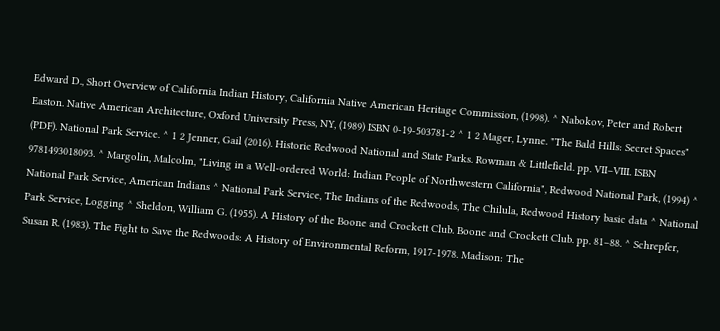Edward D., Short Overview of California Indian History, California Native American Heritage Commission, (1998). ^ Nabokov, Peter and Robert Easton. Native American Architecture, Oxford University Press, NY, (1989) ISBN 0-19-503781-2 ^ 1 2 Mager, Lynne. "The Bald Hills: Secret Spaces" (PDF). National Park Service. ^ 1 2 Jenner, Gail (2016). Historic Redwood National and State Parks. Rowman & Littlefield. pp. VII–VIII. ISBN 9781493018093. ^ Margolin, Malcolm, "Living in a Well-ordered World: Indian People of Northwestern California", Redwood National Park, (1994) ^ National Park Service, American Indians ^ National Park Service, The Indians of the Redwoods, The Chilula, Redwood History basic data ^ National Park Service, Logging ^ Sheldon, William G. (1955). A History of the Boone and Crockett Club. Boone and Crockett Club. pp. 81–88. ^ Schrepfer, Susan R. (1983). The Fight to Save the Redwoods: A History of Environmental Reform, 1917-1978. Madison: The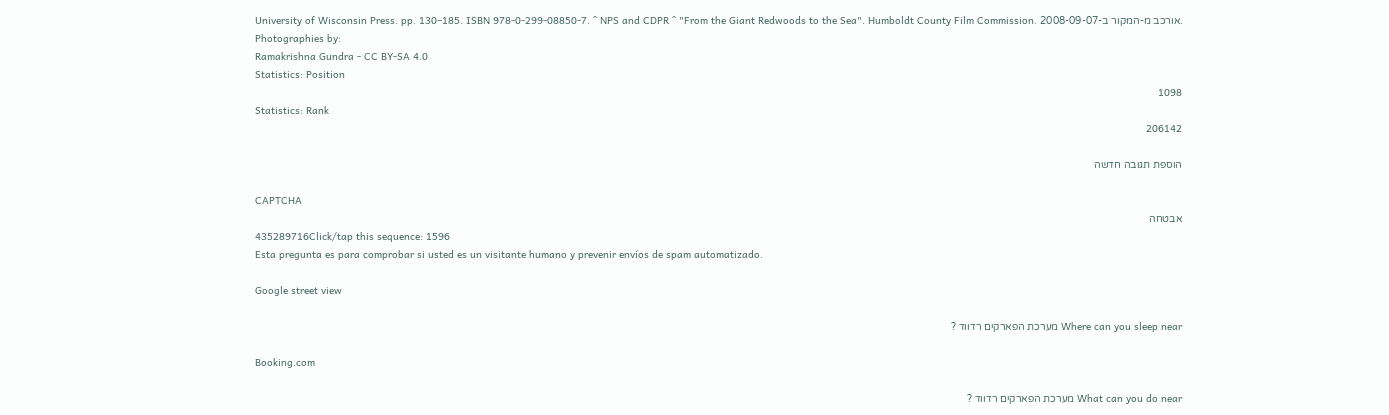University of Wisconsin Press. pp. 130–185. ISBN 978-0-299-08850-7. ^ NPS and CDPR ^ "From the Giant Redwoods to the Sea". Humboldt County Film Commission. אורכב מ-המקור ב-2008-09-07.
Photographies by:
Ramakrishna Gundra - CC BY-SA 4.0
Statistics: Position
1098
Statistics: Rank
206142

הוספת תגובה חדשה

CAPTCHA
אבטחה
435289716Click/tap this sequence: 1596
Esta pregunta es para comprobar si usted es un visitante humano y prevenir envíos de spam automatizado.

Google street view

Where can you sleep near מערכת הפארקים רדווד ?

Booking.com

What can you do near מערכת הפארקים רדווד ?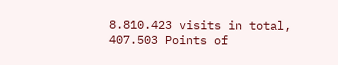8.810.423 visits in total, 407.503 Points of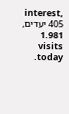interest, 405 יעדים, 1.981 visits today.